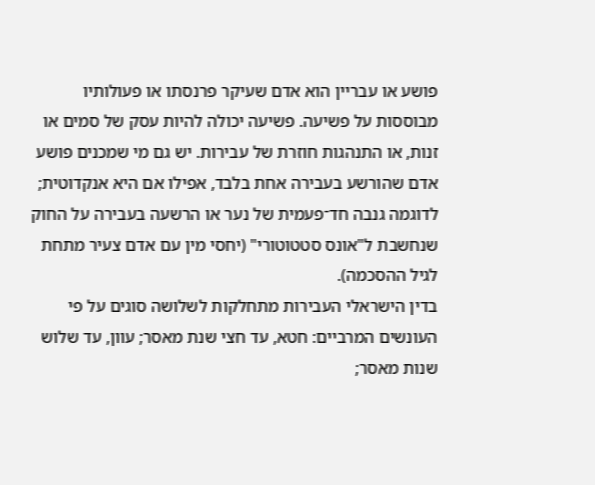פושע או עבריין הוא אדם שעיקר פרנסתו או פעולותיו מבוססות על פשיעה. פשיעה יכולה להיות עסק של סמים או זנות, או התנהגות חוזרת של עבירות. יש גם מי שמכנים פושע אדם שהורשע בעבירה אחת בלבד, אפילו אם היא אנקדוטית; לדוגמה גנבה חד־פעמית של נער או הרשעה בעבירה על החוק שנחשבת ל"אונס סטטוטורי" (יחסי מין עם אדם צעיר מתחת לגיל ההסכמה).
בדין הישראלי העבירות מתחלקות לשלושה סוגים על פי העונשים המרביים: חטא, עד חצי שנת מאסר; עוון, עד שלוש שנות מאסר;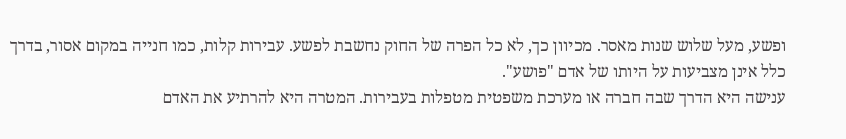ופשע, מעל שלוש שנות מאסר. מכיוון כך, לא כל הפרה של החוק נחשבת לפשע. עבירות קלות, כמו חנייה במקום אסור, בדרך כלל אינן מצביעות על היותו של אדם "פושע".
ענישה היא הדרך שבה חברה או מערכת משפטית מטפלות בעבירות. המטרה היא להרתיע את האדם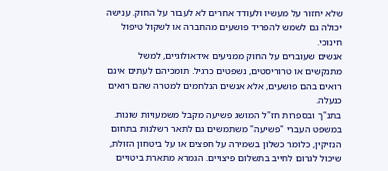שלא יחזור על מעשיו ולעודד אחרים לא לעבור על החוק. ענישה יכולה גם לשמש להפריד פושעים מהחברה או לשקול טיפול חינוכי.
אנשים שעוברים על החוק ממניעים אידאולוגיים, למשל מתנקשים או טרוריסטים, נשפטים כרגיל. תומכיהם לעתים אינם רואים בהם פושעים, אלא אנשים הנלחמים למטרה שהם רואים כנעלה.
בתנ"ך ובספרות חז"ל המושג פשיעה מקבל משמעויות שונות. במשפט העברי "פשיעה" משתמשים גם לתאר רשלנות בתחום הנזיקין, כלומר כשלון בשמירה על חפצים או על ביטחון הזולת, שיכול לגרום לחייב בתשלום פיצויים. הגמרא מתארת ביטויים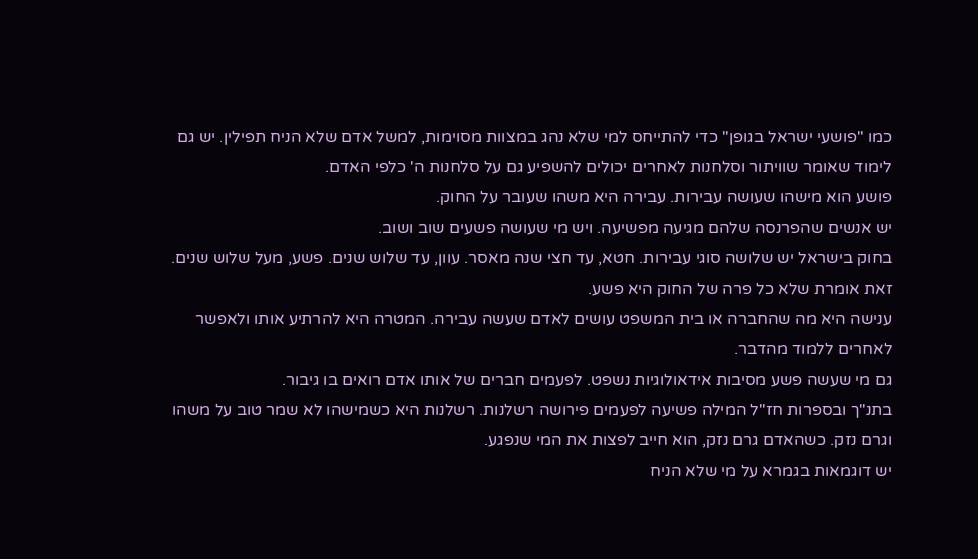כמו "פושעי ישראל בגופן" כדי להתייחס למי שלא נהג במצוות מסוימות, למשל אדם שלא הניח תפילין. יש גם לימוד שאומר שוויתור וסלחנות לאחרים יכולים להשפיע גם על סלחנות ה' כלפי האדם.
פושע הוא מישהו שעושה עבירות. עבירה היא משהו שעובר על החוק.
יש אנשים שהפרנסה שלהם מגיעה מפשיעה. ויש מי שעושה פשעים שוב ושוב.
בחוק בישראל יש שלושה סוגי עבירות. חטא, עד חצי שנה מאסר. עוון, עד שלוש שנים. פשע, מעל שלוש שנים. זאת אומרת שלא כל פרה של החוק היא פשע.
ענישה היא מה שהחברה או בית המשפט עושים לאדם שעשה עבירה. המטרה היא להרתיע אותו ולאפשר לאחרים ללמוד מהדבר.
גם מי שעשה פשע מסיבות אידאולוגיות נשפט. לפעמים חברים של אותו אדם רואים בו גיבור.
בתנ"ך ובספרות חז"ל המילה פשיעה לפעמים פירושה רשלנות. רשלנות היא כשמישהו לא שמר טוב על משהו וגרם נזק. כשהאדם גרם נזק, הוא חייב לפצות את המי שנפגע.
יש דוגמאות בגמרא על מי שלא הניח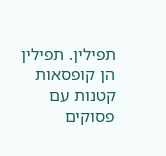תפילין. תפילין הן קופסאות קטנות עם פסוקים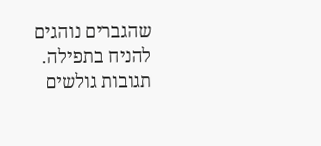שהגברים נוהגים להניח בתפילה.
תגובות גולשים